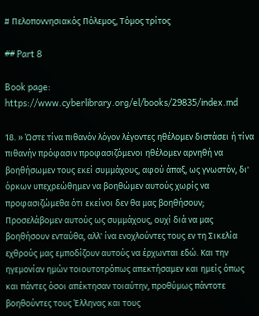# Πελοποννησιακός Πόλεμος, Τόμος τρίτος

## Part 8

Book page: https://www.cyberlibrary.org/el/books/29835/index.md

18. » Ώστε τίνα πιθανόν λόγον λέγοντες ηθέλομεν διστάσει ή τίνα πιθανήν πρόφασιν προφασιζόμενοι ηθέλομεν αρνηθή να βοηθήσωμεν τους εκεί συμμάχους, αφού άπαξ, ως γνωστόν, δι' όρκων υπεχρεώθημεν να βοηθώμεν αυτούς χωρίς να προφασιζώμεθα ότι εκείνοι δεν θα μας βοηθήσουν; Προσελάβομεν αυτούς ως συμμάχους, ουχί διά να μας βοηθήσουν ενταύθα, αλλ' ίνα ενοχλούντες τους εν τη Σικελία εχθρούς μας εμποδίζουν αυτούς να έρχωνται εδώ. Και την ηγεμονίαν ημών τοιουτοτρόπως απεκτήσαμεν και ημείς όπως και πάντες όσοι απέκτησαν τοιαύτην, προθύμως πάντοτε βοηθούντες τους Έλληνας και τους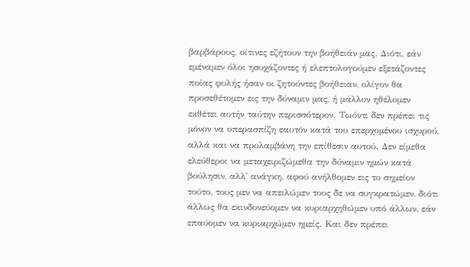βαρβάρους, οίτινες εζήτουν την βοήθειάν μας. Διότι, εάν εμέναμεν όλοι ησυχάζοντες ή ελεπτολογούμεν εξετάζοντες ποίας φυλής ήσαν οι ζητούντες βοήθειαν, ολίγον θα προσεθέτομεν εις την δύναμιν μας, ή μάλλον ηθέλομεν εκθέτει αυτήν ταύτην περισσότερον. Τωόντι δεν πρέπει τις μόνον να υπερασπίζη εαυτόν κατά του επερχομένου ισχυρού, αλλά και να προλαμβάνη την επίθεσιν αυτού. Δεν είμεθα ελεύθεροι να μεταχειριζώμεθα την δύναμιν ημών κατά βούλησιν, αλλ' ανάγκη, αφού ανήλθομεν εις το σημείον τούτο, τους μεν να απειλώμεν τους δε να συγκρατώμεν, διότι άλλως θα εκινδυνεύομεν να κυριαρχηθώμεν υπό άλλων, εάν επαύομεν να κυριαρχώμεν ημείς. Και δεν πρέπει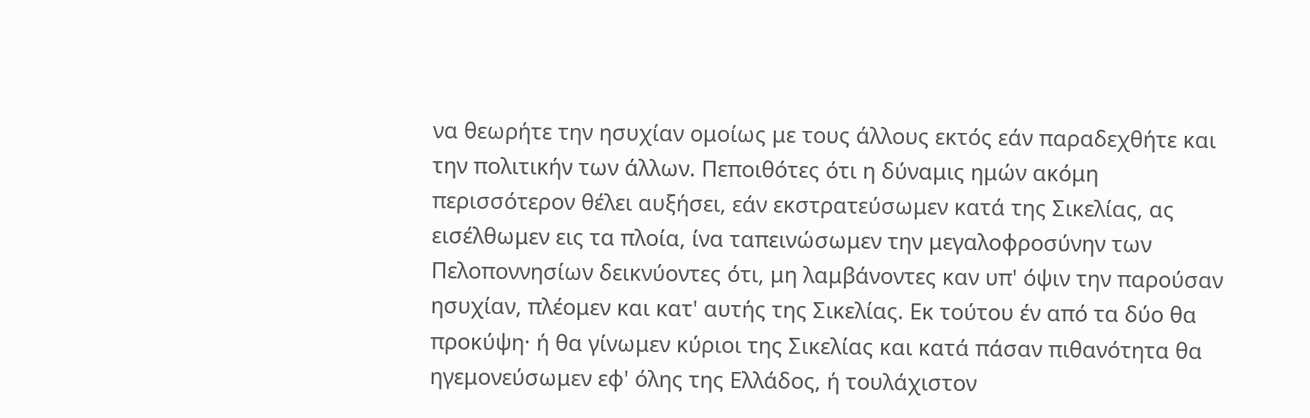να θεωρήτε την ησυχίαν ομοίως με τους άλλους εκτός εάν παραδεχθήτε και την πολιτικήν των άλλων. Πεποιθότες ότι η δύναμις ημών ακόμη περισσότερον θέλει αυξήσει, εάν εκστρατεύσωμεν κατά της Σικελίας, ας εισέλθωμεν εις τα πλοία, ίνα ταπεινώσωμεν την μεγαλοφροσύνην των Πελοποννησίων δεικνύοντες ότι, μη λαμβάνοντες καν υπ' όψιν την παρούσαν ησυχίαν, πλέομεν και κατ' αυτής της Σικελίας. Εκ τούτου έν από τα δύο θα προκύψη· ή θα γίνωμεν κύριοι της Σικελίας και κατά πάσαν πιθανότητα θα ηγεμονεύσωμεν εφ' όλης της Ελλάδος, ή τουλάχιστον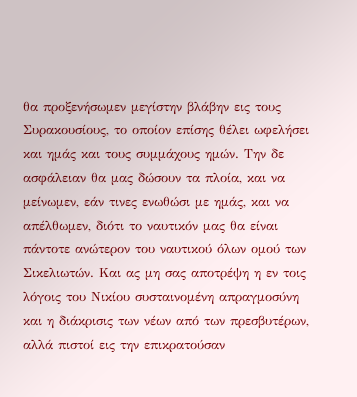θα προξενήσωμεν μεγίστην βλάβην εις τους Συρακουσίους, το οποίον επίσης θέλει ωφελήσει και ημάς και τους συμμάχους ημών. Την δε ασφάλειαν θα μας δώσουν τα πλοία, και να μείνωμεν, εάν τινες ενωθώσι με ημάς, και να απέλθωμεν, διότι το ναυτικόν μας θα είναι πάντοτε ανώτερον του ναυτικού όλων ομού των Σικελιωτών. Και ας μη σας αποτρέψη η εν τοις λόγοις του Νικίου συσταινομένη απραγμοσύνη και η διάκρισις των νέων από των πρεσβυτέρων, αλλά πιστοί εις την επικρατούσαν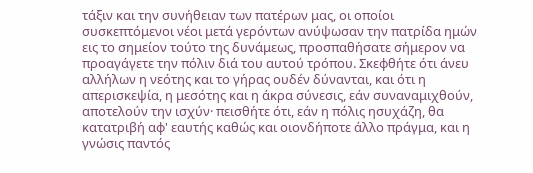τάξιν και την συνήθειαν των πατέρων μας, οι οποίοι συσκεπτόμενοι νέοι μετά γερόντων ανύψωσαν την πατρίδα ημών εις το σημείον τούτο της δυνάμεως, προσπαθήσατε σήμερον να προαγάγετε την πόλιν διά του αυτού τρόπου. Σκεφθήτε ότι άνευ αλλήλων η νεότης και το γήρας ουδέν δύνανται, και ότι η απερισκεψία, η μεσότης και η άκρα σύνεσις, εάν συναναμιχθούν, αποτελούν την ισχύν· πεισθήτε ότι, εάν η πόλις ησυχάζη, θα κατατριβή αφ' εαυτής καθώς και οιονδήποτε άλλο πράγμα, και η γνώσις παντός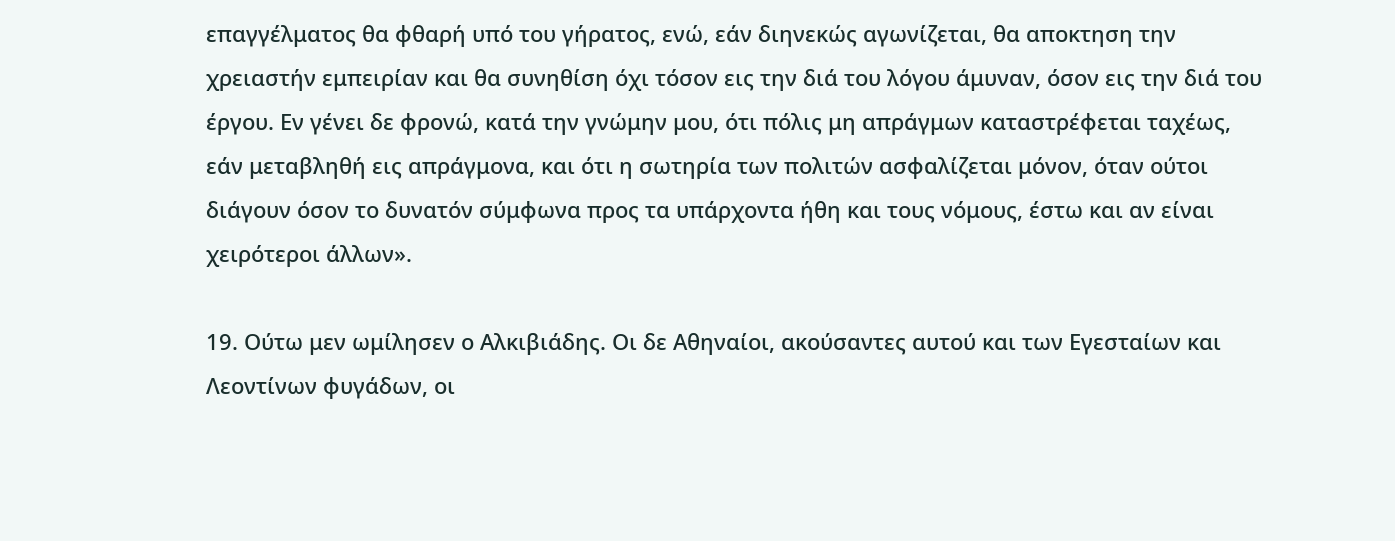επαγγέλματος θα φθαρή υπό του γήρατος, ενώ, εάν διηνεκώς αγωνίζεται, θα αποκτηση την χρειαστήν εμπειρίαν και θα συνηθίση όχι τόσον εις την διά του λόγου άμυναν, όσον εις την διά του έργου. Εν γένει δε φρονώ, κατά την γνώμην μου, ότι πόλις μη απράγμων καταστρέφεται ταχέως, εάν μεταβληθή εις απράγμονα, και ότι η σωτηρία των πολιτών ασφαλίζεται μόνον, όταν ούτοι διάγουν όσον το δυνατόν σύμφωνα προς τα υπάρχοντα ήθη και τους νόμους, έστω και αν είναι χειρότεροι άλλων».

19. Ούτω μεν ωμίλησεν ο Αλκιβιάδης. Οι δε Αθηναίοι, ακούσαντες αυτού και των Εγεσταίων και Λεοντίνων φυγάδων, οι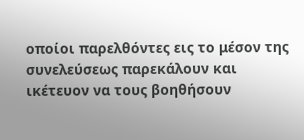οποίοι παρελθόντες εις το μέσον της συνελεύσεως παρεκάλουν και ικέτευον να τους βοηθήσουν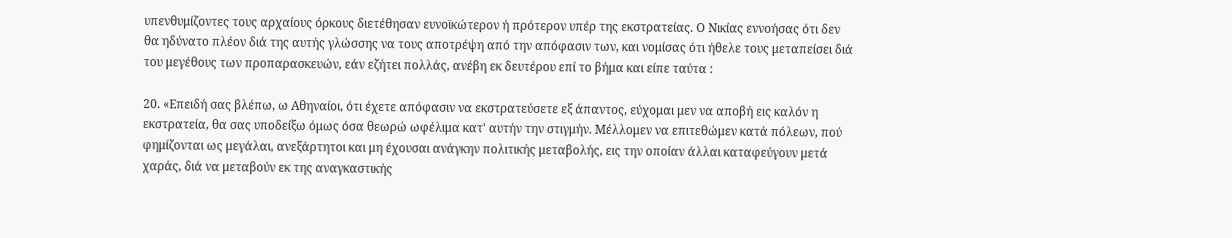υπενθυμίζοντες τους αρχαίους όρκους διετέθησαν ευνοϊκώτερον ή πρότερον υπέρ της εκστρατείας. Ο Νικίας εννοήσας ότι δεν θα ηδύνατο πλέον διά της αυτής γλώσσης να τους αποτρέψη από την απόφασιν των, και νομίσας ότι ήθελε τους μεταπείσει διά του μεγέθους των προπαρασκευών, εάν εζήτει πολλάς, ανέβη εκ δευτέρου επί το βήμα και είπε ταύτα :

20. «Επειδή σας βλέπω, ω Αθηναίοι, ότι έχετε απόφασιν να εκστρατεύσετε εξ άπαντος, εύχομαι μεν να αποβή εις καλόν η εκστρατεία, θα σας υποδείξω όμως όσα θεωρώ ωφέλιμα κατ' αυτήν την στιγμήν. Μέλλομεν να επιτεθώμεν κατά πόλεων, πού φημίζονται ως μεγάλαι, ανεξάρτητοι και μη έχουσαι ανάγκην πολιτικής μεταβολής, εις την οποίαν άλλαι καταφεύγουν μετά χαράς, διά να μεταβούν εκ της αναγκαστικής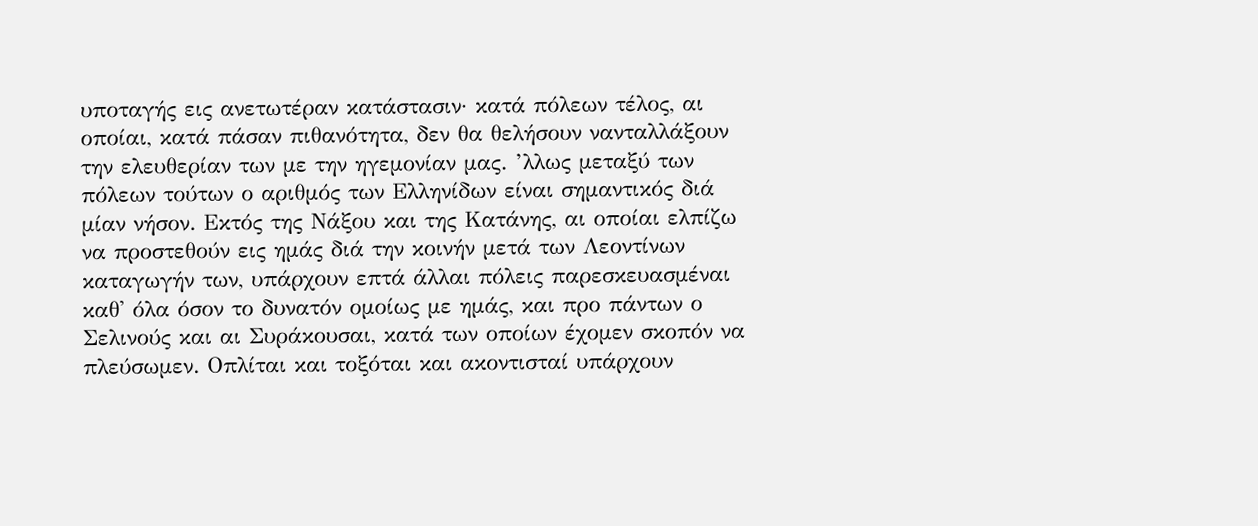υποταγής εις ανετωτέραν κατάστασιν· κατά πόλεων τέλος, αι οποίαι, κατά πάσαν πιθανότητα, δεν θα θελήσουν νανταλλάξουν την ελευθερίαν των με την ηγεμονίαν μας. ’λλως μεταξύ των πόλεων τούτων ο αριθμός των Ελληνίδων είναι σημαντικός διά μίαν νήσον. Εκτός της Νάξου και της Κατάνης, αι οποίαι ελπίζω να προστεθούν εις ημάς διά την κοινήν μετά των Λεοντίνων καταγωγήν των, υπάρχουν επτά άλλαι πόλεις παρεσκευασμέναι καθ' όλα όσον το δυνατόν ομοίως με ημάς, και προ πάντων ο Σελινούς και αι Συράκουσαι, κατά των οποίων έχομεν σκοπόν να πλεύσωμεν. Οπλίται και τοξόται και ακοντισταί υπάρχουν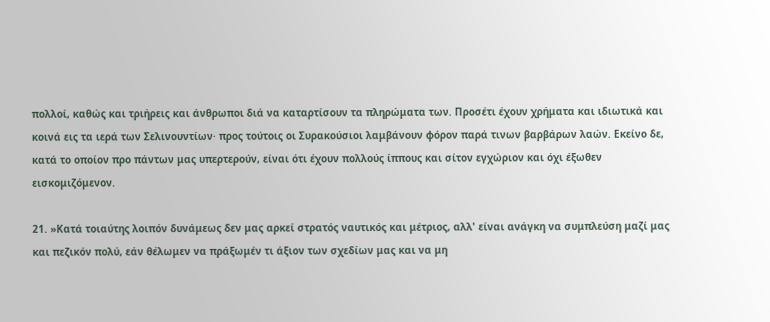πολλοί, καθώς και τριήρεις και άνθρωποι διά να καταρτίσουν τα πληρώματα των. Προσέτι έχουν χρήματα και ιδιωτικά και κοινά εις τα ιερά των Σελινουντίων· προς τούτοις οι Συρακούσιοι λαμβάνουν φόρον παρά τινων βαρβάρων λαών. Εκείνο δε, κατά το οποίον προ πάντων μας υπερτερούν, είναι ότι έχουν πολλούς ίππους και σίτον εγχώριον και όχι έξωθεν εισκομιζόμενον.

21. »Κατά τοιαύτης λοιπόν δυνάμεως δεν μας αρκεί στρατός ναυτικός και μέτριος, αλλ' είναι ανάγκη να συμπλεύση μαζί μας και πεζικόν πολύ, εάν θέλωμεν να πράξωμέν τι άξιον των σχεδίων μας και να μη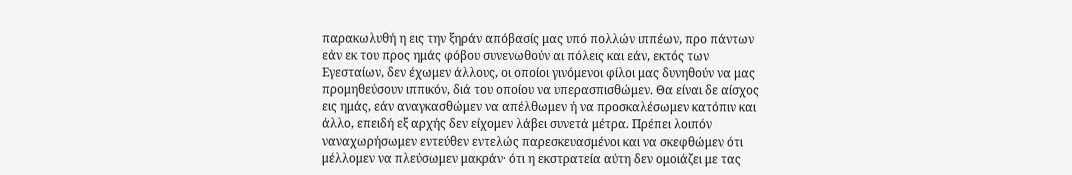παρακωλυθή η εις την ξηράν απόβασίς μας υπό πολλών ιππέων, προ πάντων εάν εκ του προς ημάς φόβου συνενωθούν αι πόλεις και εάν, εκτός των Εγεσταίων, δεν έχωμεν άλλους, οι οποίοι γινόμενοι φίλοι μας δυνηθούν να μας προμηθεύσουν ιππικόν, διά του οποίου να υπερασπισθώμεν. Θα είναι δε αίσχος εις ημάς, εάν αναγκασθώμεν να απέλθωμεν ή να προσκαλέσωμεν κατόπιν και άλλο, επειδή εξ αρχής δεν είχομεν λάβει συνετά μέτρα. Πρέπει λοιπόν ναναχωρήσωμεν εντεύθεν εντελώς παρεσκευασμένοι και να σκεφθώμεν ότι μέλλομεν να πλεύσωμεν μακράν· ότι η εκστρατεία αύτη δεν ομοιάζει με τας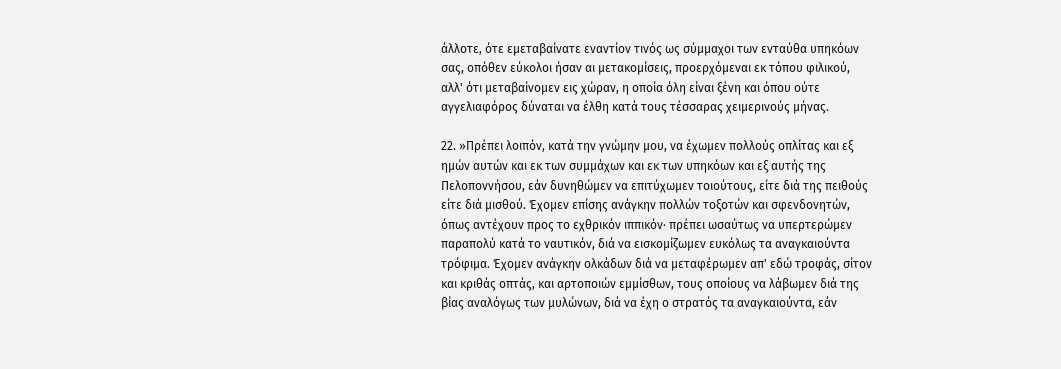άλλοτε, ότε εμεταβαίνατε εναντίον τινός ως σύμμαχοι των ενταύθα υπηκόων σας, οπόθεν εύκολοι ήσαν αι μετακομίσεις, προερχόμεναι εκ τόπου φιλικού, αλλ' ότι μεταβαίνομεν εις χώραν, η οποία όλη είναι ξένη και όπου ούτε αγγελιαφόρος δύναται να έλθη κατά τους τέσσαρας χειμερινούς μήνας.

22. »Πρέπει λοιπόν, κατά την γνώμην μου, να έχωμεν πολλούς οπλίτας και εξ ημών αυτών και εκ των συμμάχων και εκ των υπηκόων και εξ αυτής της Πελοποννήσου, εάν δυνηθώμεν να επιτύχωμεν τοιούτους, είτε διά της πειθούς είτε διά μισθού. Έχομεν επίσης ανάγκην πολλών τοξοτών και σφενδονητών, όπως αντέχουν προς το εχθρικόν ιππικόν· πρέπει ωσαύτως να υπερτερώμεν παραπολύ κατά το ναυτικόν, διά να εισκομίζωμεν ευκόλως τα αναγκαιούντα τρόφιμα. Έχομεν ανάγκην ολκάδων διά να μεταφέρωμεν απ' εδώ τροφάς, σίτον και κριθάς οπτάς, και αρτοποιών εμμίσθων, τους οποίους να λάβωμεν διά της βίας αναλόγως των μυλώνων, διά να έχη ο στρατός τα αναγκαιούντα, εάν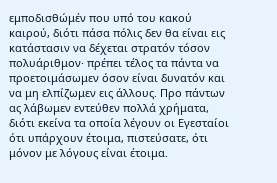εμποδισθώμέν που υπό του κακού καιρού, διότι πάσα πόλις δεν θα είναι εις κατάστασιν να δέχεται στρατόν τόσον πολυάριθμον· πρέπει τέλος τα πάντα να προετοιμάσωμεν όσον είναι δυνατόν και να μη ελπίζωμεν εις άλλους. Προ πάντων ας λάβωμεν εντεύθεν πολλά χρήματα, διότι εκείνα τα οποία λέγουν οι Εγεσταίοι ότι υπάρχουν έτοιμα, πιστεύσατε, ότι μόνον με λόγους είναι έτοιμα.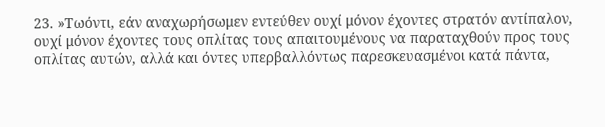23. »Τωόντι, εάν αναχωρήσωμεν εντεύθεν ουχί μόνον έχοντες στρατόν αντίπαλον, ουχί μόνον έχοντες τους οπλίτας τους απαιτουμένους να παραταχθούν προς τους οπλίτας αυτών, αλλά και όντες υπερβαλλόντως παρεσκευασμένοι κατά πάντα,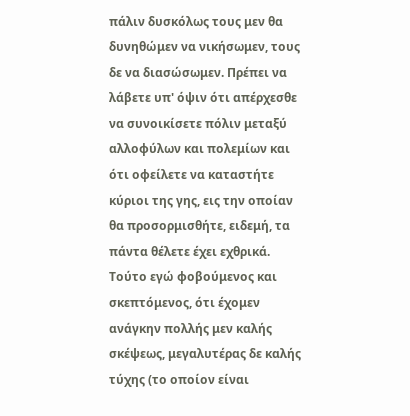πάλιν δυσκόλως τους μεν θα δυνηθώμεν να νικήσωμεν, τους δε να διασώσωμεν. Πρέπει να λάβετε υπ' όψιν ότι απέρχεσθε να συνοικίσετε πόλιν μεταξύ αλλοφύλων και πολεμίων και ότι οφείλετε να καταστήτε κύριοι της γης, εις την οποίαν θα προσορμισθήτε, ειδεμή, τα πάντα θέλετε έχει εχθρικά. Τούτο εγώ φοβούμενος και σκεπτόμενος, ότι έχομεν ανάγκην πολλής μεν καλής σκέψεως, μεγαλυτέρας δε καλής τύχης (το οποίον είναι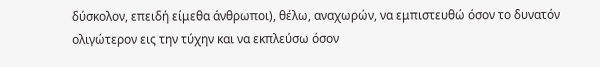δύσκολον, επειδή είμεθα άνθρωποι), θέλω, αναχωρών, να εμπιστευθώ όσον το δυνατόν ολιγώτερον εις την τύχην και να εκπλεύσω όσον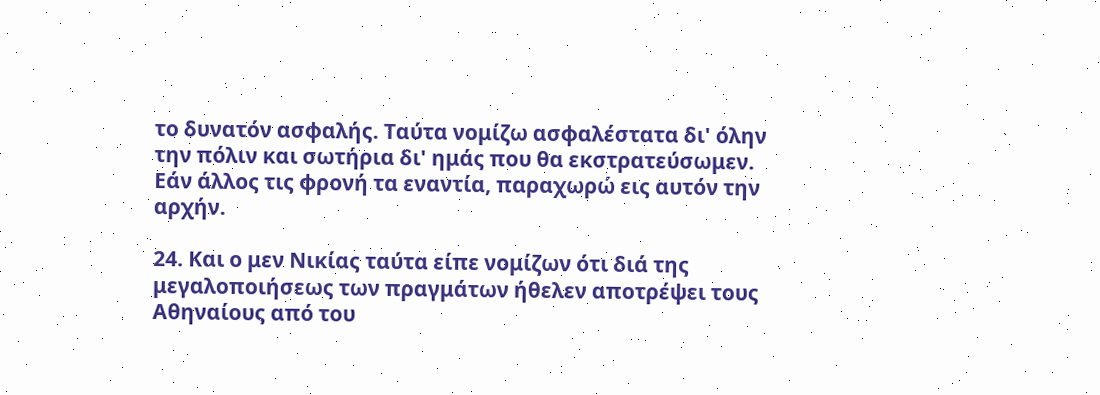το δυνατόν ασφαλής. Ταύτα νομίζω ασφαλέστατα δι' όλην την πόλιν και σωτήρια δι' ημάς που θα εκστρατεύσωμεν. Εάν άλλος τις φρονή τα εναντία, παραχωρώ εις αυτόν την αρχήν.

24. Και ο μεν Νικίας ταύτα είπε νομίζων ότι διά της μεγαλοποιήσεως των πραγμάτων ήθελεν αποτρέψει τους Αθηναίους από του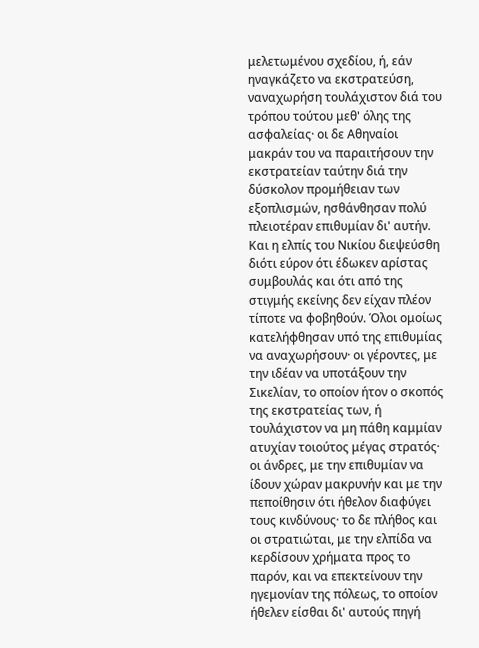μελετωμένου σχεδίου, ή, εάν ηναγκάζετο να εκστρατεύση, ναναχωρήση τουλάχιστον διά του τρόπου τούτου μεθ' όλης της ασφαλείας· οι δε Αθηναίοι μακράν του να παραιτήσουν την εκστρατείαν ταύτην διά την δύσκολον προμήθειαν των εξοπλισμών, ησθάνθησαν πολύ πλειοτέραν επιθυμίαν δι' αυτήν. Και η ελπίς του Νικίου διεψεύσθη διότι εύρον ότι έδωκεν αρίστας συμβουλάς και ότι από της στιγμής εκείνης δεν είχαν πλέον τίποτε να φοβηθούν. Όλοι ομοίως κατελήφθησαν υπό της επιθυμίας να αναχωρήσουν· οι γέροντες, με την ιδέαν να υποτάξουν την Σικελίαν, το οποίον ήτον ο σκοπός της εκστρατείας των, ή τουλάχιστον να μη πάθη καμμίαν ατυχίαν τοιούτος μέγας στρατός· οι άνδρες, με την επιθυμίαν να ίδουν χώραν μακρυνήν και με την πεποίθησιν ότι ήθελον διαφύγει τους κινδύνους· το δε πλήθος και οι στρατιώται, με την ελπίδα να κερδίσουν χρήματα προς το παρόν, και να επεκτείνουν την ηγεμονίαν της πόλεως, το οποίον ήθελεν είσθαι δι' αυτούς πηγή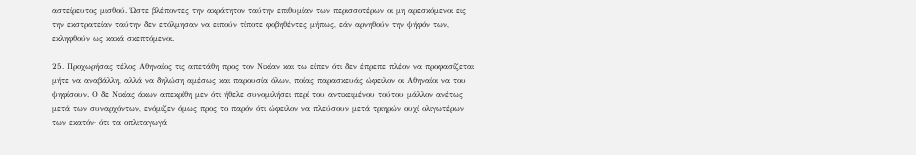αστείρευτος μισθού. Ώστε βλέποντες την ακράτητον ταύτην επιθυμίαν των περισσοτέρων οι μη αρεσκόμενοι εις την εκστρατείαν ταύτην δεν ετόλμησαν να ειπούν τίποτε φοβηθέντες μήπως, εάν αρνηθούν την ψήφόν των, εκληφθούν ως κακά σκεπτόμενοι.

25. Προχωρήσας τέλος Αθηναίος τις απετάθη προς τον Νικίαν και τω είπεν ότι δεν έπρεπε πλέον να προφασίζεται μήτε να αναβάλλη, αλλά να δηλώση αμέσως και παρουσία όλων, ποίας παρασκευάς ώφειλον οι Αθηναίοι να του ψηφίσουν. Ο δε Νικίας άκων απεκρίθη μεν ότι ήθελε συνομιλήσει περί του αντικειμένου τούτου μάλλον ανέτως μετά των συναρχόντων, ενόμιζεν όμως προς το παρόν ότι ώφειλον να πλεύσουν μετά τριηρών ουχί ολιγωτέρων των εκατόν· ότι τα οπλιταγωγά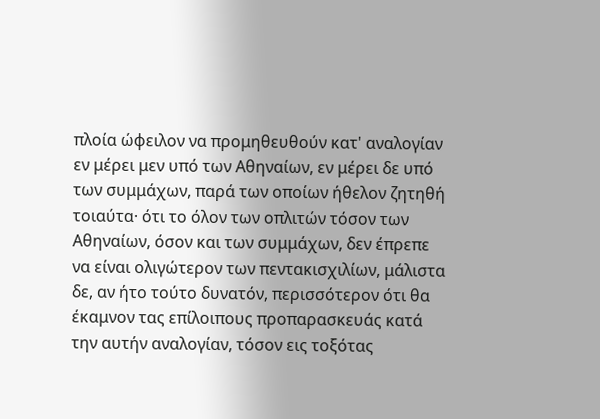πλοία ώφειλον να προμηθευθούν κατ' αναλογίαν εν μέρει μεν υπό των Αθηναίων, εν μέρει δε υπό των συμμάχων, παρά των οποίων ήθελον ζητηθή τοιαύτα· ότι το όλον των οπλιτών τόσον των Αθηναίων, όσον και των συμμάχων, δεν έπρεπε να είναι ολιγώτερον των πεντακισχιλίων, μάλιστα δε, αν ήτο τούτο δυνατόν, περισσότερον ότι θα έκαμνον τας επίλοιπους προπαρασκευάς κατά την αυτήν αναλογίαν, τόσον εις τοξότας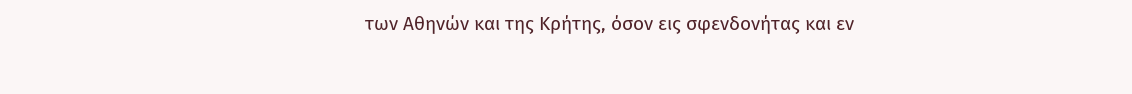των Αθηνών και της Κρήτης, όσον εις σφενδονήτας και εν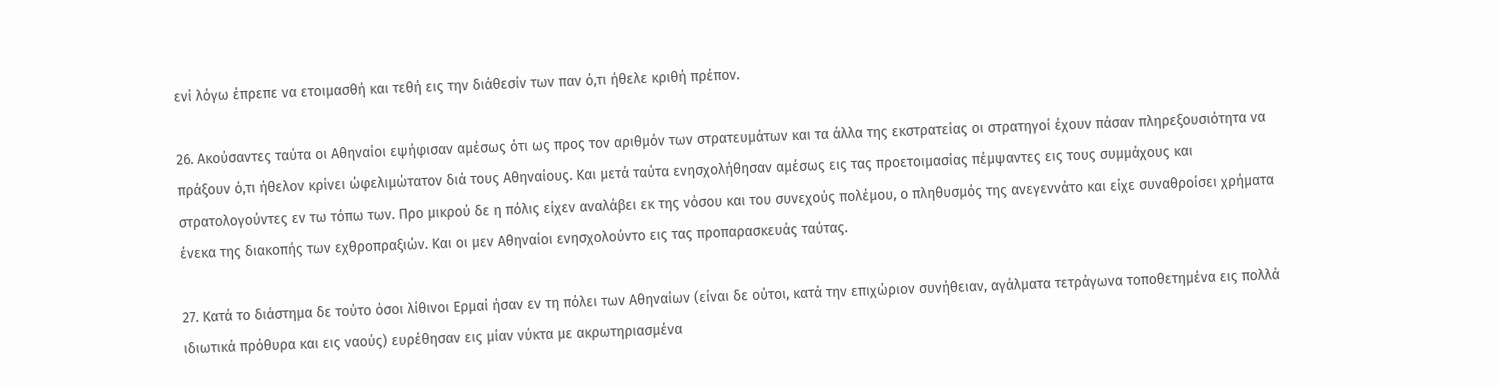ενί λόγω έπρεπε να ετοιμασθή και τεθή εις την διάθεσίν των παν ό,τι ήθελε κριθή πρέπον.

26. Ακούσαντες ταύτα οι Αθηναίοι εψήφισαν αμέσως ότι ως προς τον αριθμόν των στρατευμάτων και τα άλλα της εκστρατείας οι στρατηγοί έχουν πάσαν πληρεξουσιότητα να πράξουν ό,τι ήθελον κρίνει ώφελιμώτατον διά τους Αθηναίους. Και μετά ταύτα ενησχολήθησαν αμέσως εις τας προετοιμασίας πέμψαντες εις τους συμμάχους και στρατολογούντες εν τω τόπω των. Προ μικρού δε η πόλις είχεν αναλάβει εκ της νόσου και του συνεχούς πολέμου, ο πληθυσμός της ανεγεννάτο και είχε συναθροίσει χρήματα ένεκα της διακοπής των εχθροπραξιών. Και οι μεν Αθηναίοι ενησχολούντο εις τας προπαρασκευάς ταύτας.

27. Κατά το διάστημα δε τούτο όσοι λίθινοι Ερμαί ήσαν εν τη πόλει των Αθηναίων (είναι δε ούτοι, κατά την επιχώριον συνήθειαν, αγάλματα τετράγωνα τοποθετημένα εις πολλά ιδιωτικά πρόθυρα και εις ναούς) ευρέθησαν εις μίαν νύκτα με ακρωτηριασμένα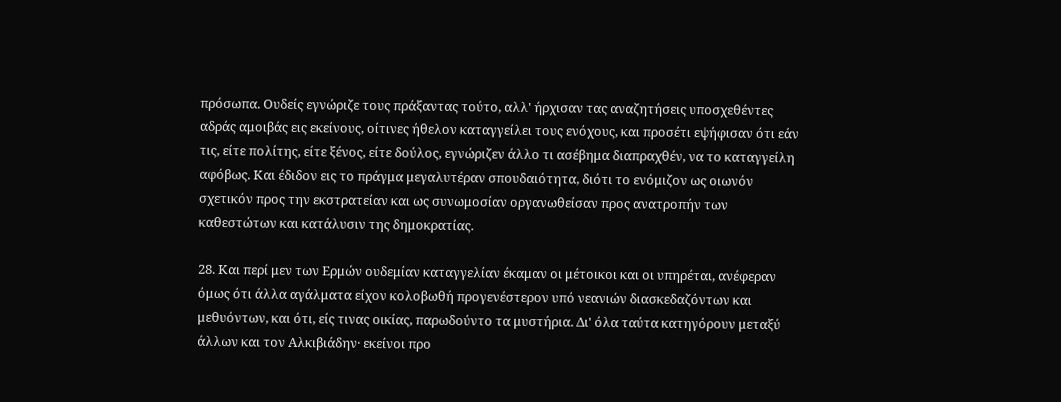πρόσωπα. Ουδείς εγνώριζε τους πράξαντας τούτο, αλλ' ήρχισαν τας αναζητήσεις υποσχεθέντες αδράς αμοιβάς εις εκείνους, οίτινες ήθελον καταγγείλει τους ενόχους, και προσέτι εψήφισαν ότι εάν τις, είτε πολίτης, είτε ξένος, είτε δούλος, εγνώριζεν άλλο τι ασέβημα διαπραχθέν, να το καταγγείλη αφόβως. Και έδιδον εις το πράγμα μεγαλυτέραν σπουδαιότητα, διότι το ενόμιζον ως οιωνόν σχετικόν προς την εκστρατείαν και ως συνωμοσίαν οργανωθείσαν προς ανατροπήν των καθεστώτων και κατάλυσιν της δημοκρατίας.

28. Και περί μεν των Ερμών ουδεμίαν καταγγελίαν έκαμαν οι μέτοικοι και οι υπηρέται, ανέφεραν όμως ότι άλλα αγάλματα είχον κολοβωθή προγενέστερον υπό νεανιών διασκεδαζόντων και μεθυόντων, και ότι, είς τινας οικίας, παρωδούντο τα μυστήρια. Δι' όλα ταύτα κατηγόρουν μεταξύ άλλων και τον Αλκιβιάδην· εκείνοι προ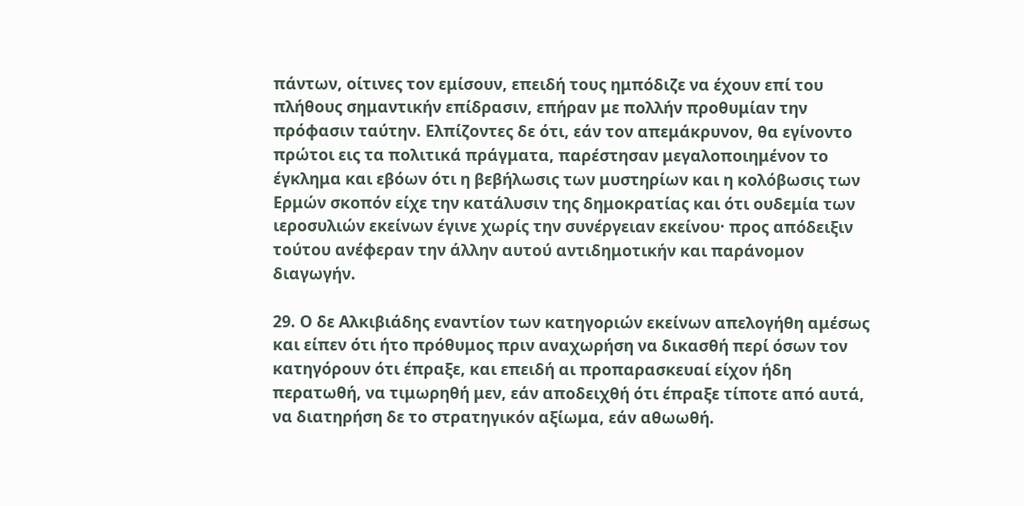πάντων, οίτινες τον εμίσουν, επειδή τους ημπόδιζε να έχουν επί του πλήθους σημαντικήν επίδρασιν, επήραν με πολλήν προθυμίαν την πρόφασιν ταύτην. Ελπίζοντες δε ότι, εάν τον απεμάκρυνον, θα εγίνοντο πρώτοι εις τα πολιτικά πράγματα, παρέστησαν μεγαλοποιημένον το έγκλημα και εβόων ότι η βεβήλωσις των μυστηρίων και η κολόβωσις των Ερμών σκοπόν είχε την κατάλυσιν της δημοκρατίας και ότι ουδεμία των ιεροσυλιών εκείνων έγινε χωρίς την συνέργειαν εκείνου· προς απόδειξιν τούτου ανέφεραν την άλλην αυτού αντιδημοτικήν και παράνομον διαγωγήν.

29. Ο δε Αλκιβιάδης εναντίον των κατηγοριών εκείνων απελογήθη αμέσως και είπεν ότι ήτο πρόθυμος πριν αναχωρήση να δικασθή περί όσων τον κατηγόρουν ότι έπραξε, και επειδή αι προπαρασκευαί είχον ήδη περατωθή, να τιμωρηθή μεν, εάν αποδειχθή ότι έπραξε τίποτε από αυτά, να διατηρήση δε το στρατηγικόν αξίωμα, εάν αθωωθή.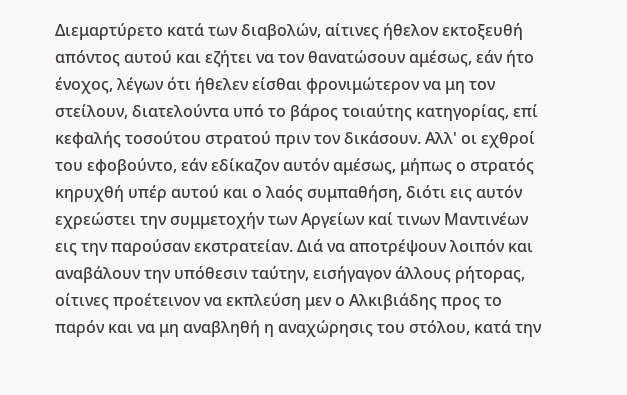Διεμαρτύρετο κατά των διαβολών, αίτινες ήθελον εκτοξευθή απόντος αυτού και εζήτει να τον θανατώσουν αμέσως, εάν ήτο ένοχος, λέγων ότι ήθελεν είσθαι φρονιμώτερον να μη τον στείλουν, διατελούντα υπό το βάρος τοιαύτης κατηγορίας, επί κεφαλής τοσούτου στρατού πριν τον δικάσουν. Αλλ' οι εχθροί του εφοβούντο, εάν εδίκαζον αυτόν αμέσως, μήπως ο στρατός κηρυχθή υπέρ αυτού και ο λαός συμπαθήση, διότι εις αυτόν εχρεώστει την συμμετοχήν των Αργείων καί τινων Μαντινέων εις την παρούσαν εκστρατείαν. Διά να αποτρέψουν λοιπόν και αναβάλουν την υπόθεσιν ταύτην, εισήγαγον άλλους ρήτορας, οίτινες προέτεινον να εκπλεύση μεν ο Αλκιβιάδης προς το παρόν και να μη αναβληθή η αναχώρησις του στόλου, κατά την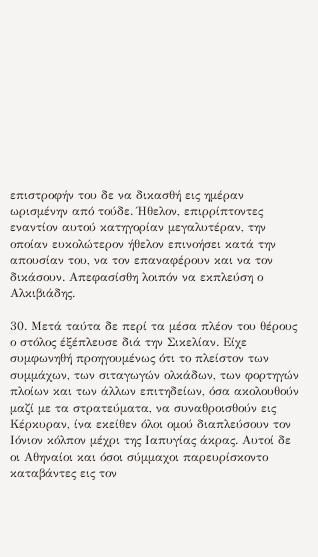επιστροφήν του δε να δικασθή εις ημέραν ωρισμένην από τούδε. Ήθελον, επιρρίπτοντες εναντίον αυτού κατηγορίαν μεγαλυτέραν, την οποίαν ευκολώτερον ήθελον επινοήσει κατά την απουσίαν του, να τον επαναφέρουν και να τον δικάσουν. Απεφασίσθη λοιπόν να εκπλεύση ο Αλκιβιάδης.

30. Μετά ταύτα δε περί τα μέσα πλέον του θέρους ο στόλος έξέπλευσε διά την Σικελίαν. Είχε συμφωνηθή προηγουμένως ότι το πλείστον των συμμάχων, των σιταγωγών ολκάδων, των φορτηγών πλοίων και των άλλων επιτηδείων, όσα ακολουθούν μαζί με τα στρατεύματα, να συναθροισθούν εις Κέρκυραν, ίνα εκείθεν όλοι ομού διαπλεύσουν τον Ιόνιον κόλπον μέχρι της Ιαπυγίας άκρας. Αυτοί δε οι Αθηναίοι και όσοι σύμμαχοι παρευρίσκοντο καταβάντες εις τον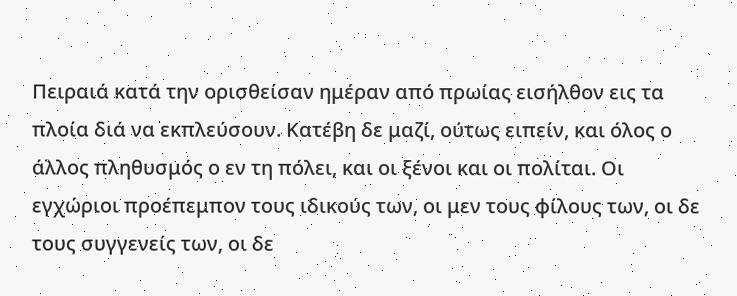Πειραιά κατά την ορισθείσαν ημέραν από πρωίας εισήλθον εις τα πλοία διά να εκπλεύσουν. Κατέβη δε μαζί, ούτως ειπείν, και όλος ο άλλος πληθυσμός ο εν τη πόλει, και οι ξένοι και οι πολίται. Οι εγχώριοι προέπεμπον τους ιδικούς των, οι μεν τους φίλους των, οι δε τους συγγενείς των, οι δε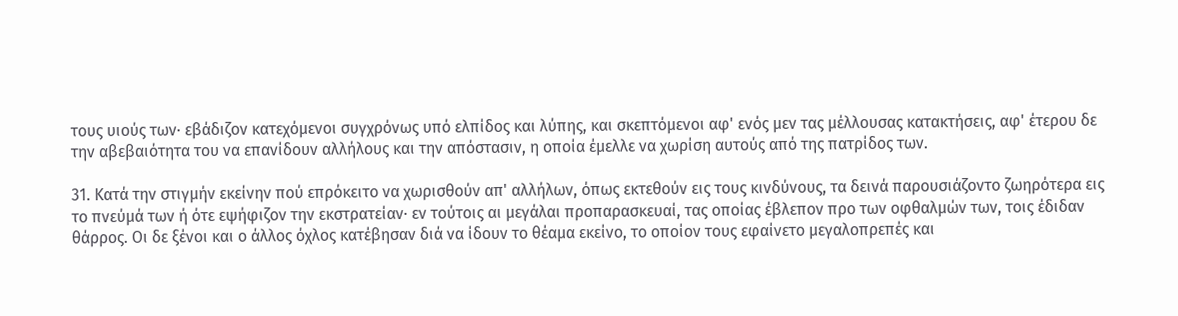τους υιούς των· εβάδιζον κατεχόμενοι συγχρόνως υπό ελπίδος και λύπης, και σκεπτόμενοι αφ' ενός μεν τας μέλλουσας κατακτήσεις, αφ' έτερου δε την αβεβαιότητα του να επανίδουν αλλήλους και την απόστασιν, η οποία έμελλε να χωρίση αυτούς από της πατρίδος των.

31. Κατά την στιγμήν εκείνην πού επρόκειτο να χωρισθούν απ' αλλήλων, όπως εκτεθούν εις τους κινδύνους, τα δεινά παρουσιάζοντο ζωηρότερα εις το πνεύμά των ή ότε εψήφιζον την εκστρατείαν· εν τούτοις αι μεγάλαι προπαρασκευαί, τας οποίας έβλεπον προ των οφθαλμών των, τοις έδιδαν θάρρος. Οι δε ξένοι και ο άλλος όχλος κατέβησαν διά να ίδουν το θέαμα εκείνο, το οποίον τους εφαίνετο μεγαλοπρεπές και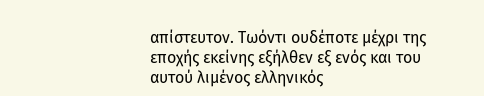απίστευτον. Τωόντι ουδέποτε μέχρι της εποχής εκείνης εξήλθεν εξ ενός και του αυτού λιμένος ελληνικός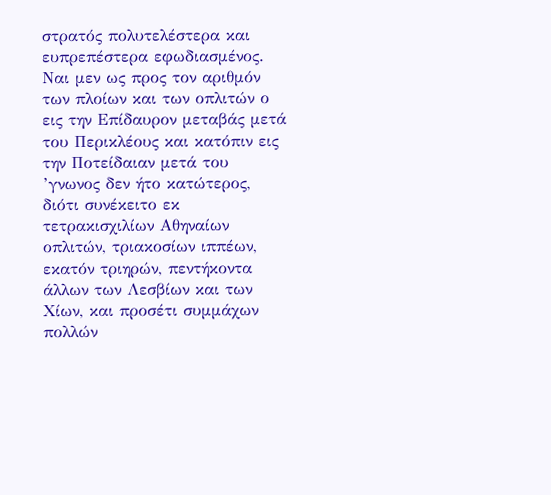στρατός πολυτελέστερα και ευπρεπέστερα εφωδιασμένος. Ναι μεν ως προς τον αριθμόν των πλοίων και των οπλιτών ο εις την Επίδαυρον μεταβάς μετά του Περικλέους και κατόπιν εις την Ποτείδαιαν μετά του ’γνωνος δεν ήτο κατώτερος, διότι συνέκειτο εκ τετρακισχιλίων Αθηναίων οπλιτών, τριακοσίων ιππέων, εκατόν τριηρών, πεντήκοντα άλλων των Λεσβίων και των Χίων, και προσέτι συμμάχων πολλών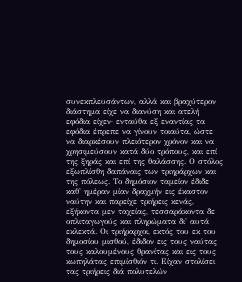συνεκπλευσάντων, αλλά και βραχύτερον διάστημα είχε να διανύση και ατελή εφόδια είχεν· ενταύθα εξ εναντίας τα εφόδια έπρεπε να γίνουν τοιαύτα, ώστε να διαρκέσουν πλειότερον χρόνον και να χρησιμεύσουν κατά δύο τρόπους, και επί της ξηράς και επί της θαλάσσης. Ο στόλος εξωπλίσθη δαπάναις των τριηράρχων και της πόλεως. Το δημόσιον ταμείον έδιδε καθ' ημέραν μίαν δραχμήν εις έκαστον ναύτην και παρείχε τριήρεις κενάς, εξήκοντα μεν ταχείας, τεσσαράκοντα δε οπλιταγωγούς και πληρώματα δι' αυτά εκλεκτά. Οι τριήραρχοι, εκτός του εκ του δημοσίου μισθού, έδιδον εις τους ναύτας τους καλουμένους θρανίτας και εις τους κωπηλάτας επιμίσθιόν τι. Είχαν στολίσει τας τριήρεις διά πολυτελών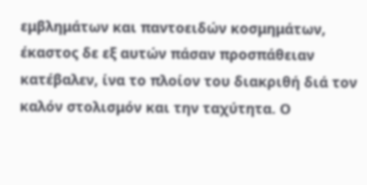εμβλημάτων και παντοειδών κοσμημάτων, έκαστος δε εξ αυτών πάσαν προσπάθειαν κατέβαλεν, ίνα το πλοίον του διακριθή διά τον καλόν στολισμόν και την ταχύτητα. Ο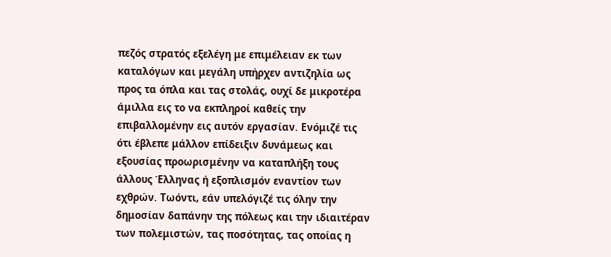πεζός στρατός εξελέγη με επιμέλειαν εκ των καταλόγων και μεγάλη υπήρχεν αντιζηλία ως προς τα όπλα και τας στολάς, ουχί δε μικροτέρα άμιλλα εις το να εκπληροί καθείς την επιβαλλομένην εις αυτόν εργασίαν. Ενόμιζέ τις ότι έβλεπε μάλλον επίδειξιν δυνάμεως και εξουσίας προωρισμένην να καταπλήξη τους άλλους Έλληνας ή εξοπλισμόν εναντίον των εχθρών. Τωόντι, εάν υπελόγιζέ τις όλην την δημοσίαν δαπάνην της πόλεως και την ιδιαιτέραν των πολεμιστών, τας ποσότητας, τας οποίας η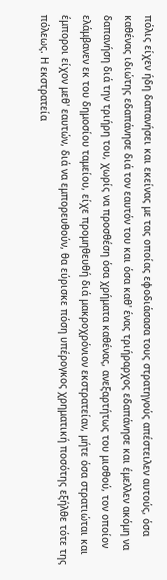πόλις είχεν ήδη δαπανήσει και εκείνας με τας οποίας εφοδιάσασα τους στρατηγούς απέστειλεν αυτούς, όσα καθένας ιδιώτης εδαπάνησε διά τον εαυτόν του και όσα καθ' ένας τριήραρχος εδαπάνησε και έμελλεν ακόμη να δαπανήση διά την τριήρη του, χωρίς να προσθέση όσα χρήματα καθένας, ανεξαρτήτως του μισθού, τον οποίον ελάμβανεν εκ του δημοσίου ταμείου, είχε προμηθευθή διά μακροχρόνιον εκστρατείαν, μήτε όσα στρατιώται και έμποροι είχον μεθ' εαυτών, διά να εμπορευθούν, θα εύρισκε πόση υπέρογκος χρηματική ποσότης εξήλθε τότε της πόλεως. Η εκστρατεία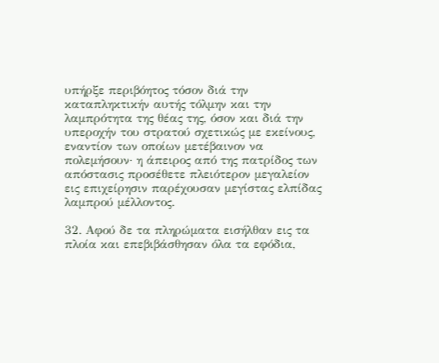υπήρξε περιβόητος τόσον διά την καταπληκτικήν αυτής τόλμην και την λαμπρότητα της θέας της, όσον και διά την υπεροχήν του στρατού σχετικώς με εκείνους, εναντίον των οποίων μετέβαινον να πολεμήσουν· η άπειρος από της πατρίδος των απόστασις προσέθετε πλειότερον μεγαλείον εις επιχείρησιν παρέχουσαν μεγίστας ελπίδας λαμπρού μέλλοντος.

32. Αφού δε τα πληρώματα εισήλθαν εις τα πλοία και επεβιβάσθησαν όλα τα εφόδια,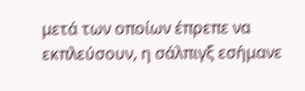μετά των οποίων έπρεπε να εκπλεύσουν, η σάλπιγξ εσήμανε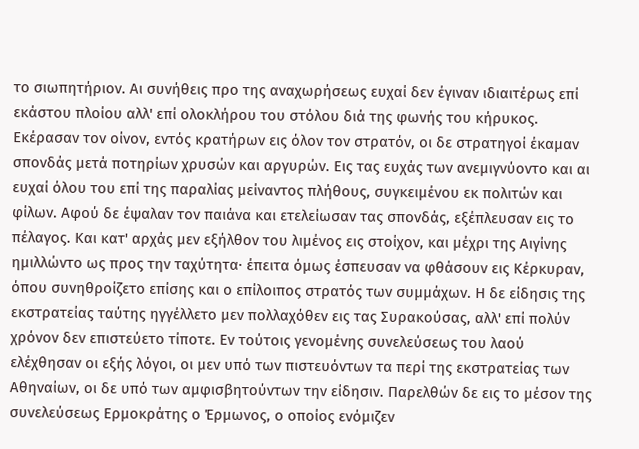το σιωπητήριον. Αι συνήθεις προ της αναχωρήσεως ευχαί δεν έγιναν ιδιαιτέρως επί εκάστου πλοίου αλλ' επί ολοκλήρου του στόλου διά της φωνής του κήρυκος. Εκέρασαν τον οίνον, εντός κρατήρων εις όλον τον στρατόν, οι δε στρατηγοί έκαμαν σπονδάς μετά ποτηρίων χρυσών και αργυρών. Εις τας ευχάς των ανεμιγνύοντο και αι ευχαί όλου του επί της παραλίας μείναντος πλήθους, συγκειμένου εκ πολιτών και φίλων. Αφού δε έψαλαν τον παιάνα και ετελείωσαν τας σπονδάς, εξέπλευσαν εις το πέλαγος. Και κατ' αρχάς μεν εξήλθον του λιμένος εις στοίχον, και μέχρι της Αιγίνης ημιλλώντο ως προς την ταχύτητα· έπειτα όμως έσπευσαν να φθάσουν εις Κέρκυραν, όπου συνηθροίζετο επίσης και ο επίλοιπος στρατός των συμμάχων. Η δε είδησις της εκστρατείας ταύτης ηγγέλλετο μεν πολλαχόθεν εις τας Συρακούσας, αλλ' επί πολύν χρόνον δεν επιστεύετο τίποτε. Εν τούτοις γενομένης συνελεύσεως του λαού ελέχθησαν οι εξής λόγοι, οι μεν υπό των πιστευόντων τα περί της εκστρατείας των Αθηναίων, οι δε υπό των αμφισβητούντων την είδησιν. Παρελθών δε εις το μέσον της συνελεύσεως Ερμοκράτης ο Έρμωνος, ο οποίος ενόμιζεν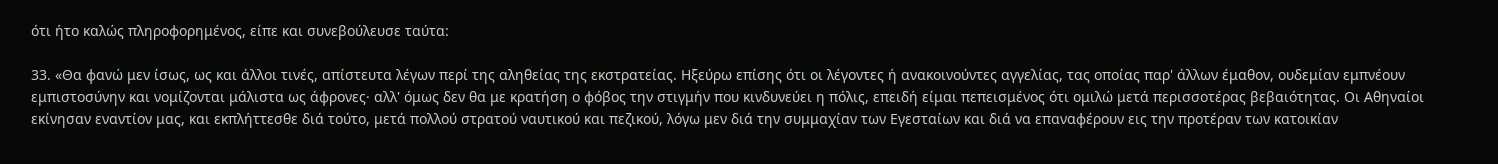ότι ήτο καλώς πληροφορημένος, είπε και συνεβούλευσε ταύτα:

33. «Θα φανώ μεν ίσως, ως και άλλοι τινές, απίστευτα λέγων περί της αληθείας της εκστρατείας. Hξεύρω επίσης ότι οι λέγοντες ή ανακοινούντες αγγελίας, τας οποίας παρ' άλλων έμαθον, ουδεμίαν εμπνέουν εμπιστοσύνην και νομίζονται μάλιστα ως άφρονες· αλλ' όμως δεν θα με κρατήση ο φόβος την στιγμήν που κινδυνεύει η πόλις, επειδή είμαι πεπεισμένος ότι ομιλώ μετά περισσοτέρας βεβαιότητας. Οι Αθηναίοι εκίνησαν εναντίον μας, και εκπλήττεσθε διά τούτο, μετά πολλού στρατού ναυτικού και πεζικού, λόγω μεν διά την συμμαχίαν των Εγεσταίων και διά να επαναφέρουν εις την προτέραν των κατοικίαν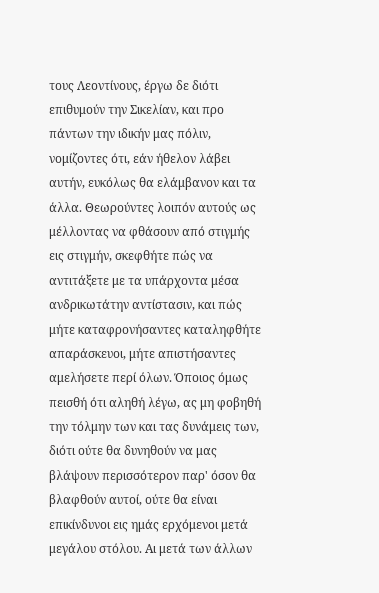τους Λεοντίνους, έργω δε διότι επιθυμούν την Σικελίαν, και προ πάντων την ιδικήν μας πόλιν, νομίζοντες ότι, εάν ήθελον λάβει αυτήν, ευκόλως θα ελάμβανον και τα άλλα. Θεωρούντες λοιπόν αυτούς ως μέλλοντας να φθάσουν από στιγμής εις στιγμήν, σκεφθήτε πώς να αντιτάξετε με τα υπάρχοντα μέσα ανδρικωτάτην αντίστασιν, και πώς μήτε καταφρονήσαντες καταληφθήτε απαράσκευοι, μήτε απιστήσαντες αμελήσετε περί όλων. Όποιος όμως πεισθή ότι αληθή λέγω, ας μη φοβηθή την τόλμην των και τας δυνάμεις των, διότι ούτε θα δυνηθούν να μας βλάψουν περισσότερον παρ' όσον θα βλαφθούν αυτοί, ούτε θα είναι επικίνδυνοι εις ημάς ερχόμενοι μετά μεγάλου στόλου. Αι μετά των άλλων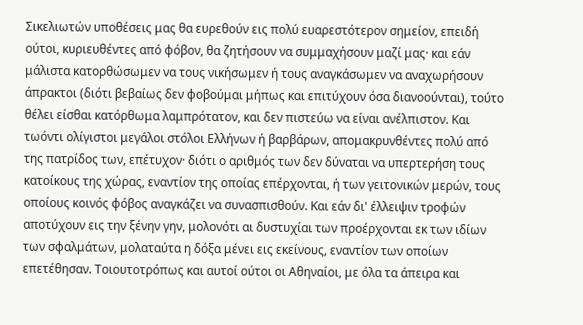Σικελιωτών υποθέσεις μας θα ευρεθούν εις πολύ ευαρεστότερον σημείον, επειδή ούτοι, κυριευθέντες από φόβον, θα ζητήσουν να συμμαχήσουν μαζί μας· και εάν μάλιστα κατορθώσωμεν να τους νικήσωμεν ή τους αναγκάσωμεν να αναχωρήσουν άπρακτοι (διότι βεβαίως δεν φοβούμαι μήπως και επιτύχουν όσα διανοούνται), τούτο θέλει είσθαι κατόρθωμα λαμπρότατον, και δεν πιστεύω να είναι ανέλπιστον. Και τωόντι ολίγιστοι μεγάλοι στόλοι Ελλήνων ή βαρβάρων, απομακρυνθέντες πολύ από της πατρίδος των, επέτυχον· διότι ο αριθμός των δεν δύναται να υπερτερήση τους κατοίκους της χώρας, εναντίον της οποίας επέρχονται, ή των γειτονικών μερών, τους οποίους κοινός φόβος αναγκάζει να συνασπισθούν. Και εάν δι' έλλειψιν τροφών αποτύχουν εις την ξένην γην, μολονότι αι δυστυχίαι των προέρχονται εκ των ιδίων των σφαλμάτων, μολαταύτα η δόξα μένει εις εκείνους, εναντίον των οποίων επετέθησαν. Τοιουτοτρόπως και αυτοί ούτοι οι Αθηναίοι, με όλα τα άπειρα και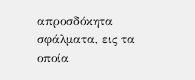απροσδόκητα σφάλματα, εις τα οποία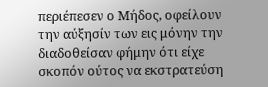περιέπεσεν ο Μήδος, οφείλουν την αύξησίν των εις μόνην την διαδοθείσαν φήμην ότι είχε σκοπόν ούτος να εκστρατεύση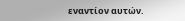εναντίον αυτών.